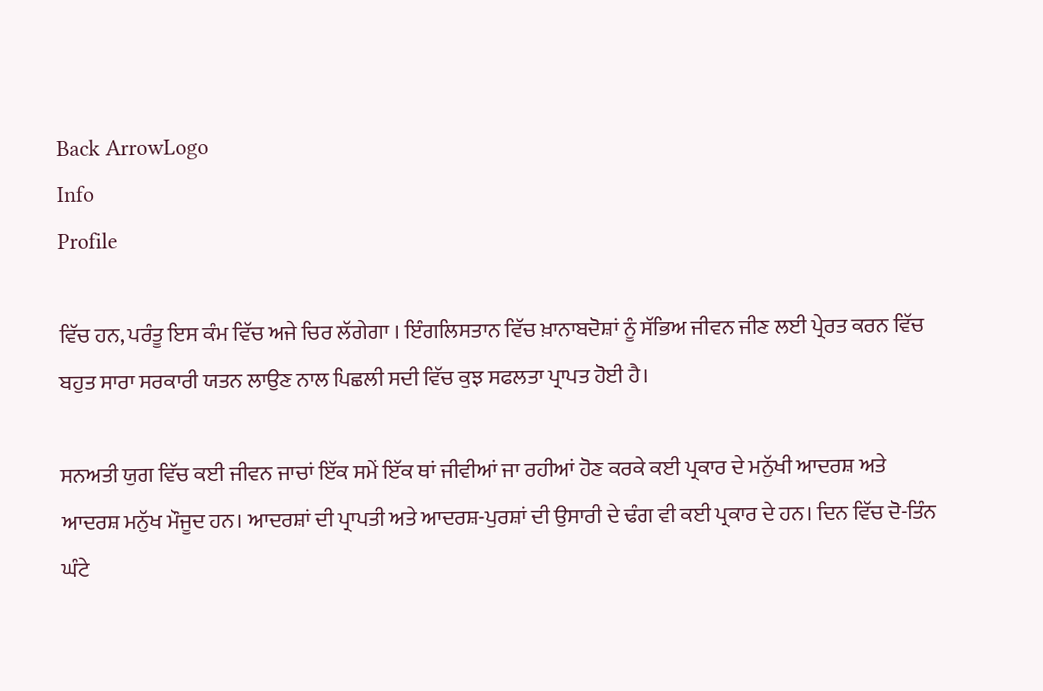Back ArrowLogo
Info
Profile

ਵਿੱਚ ਹਨ, ਪਰੰਤੂ ਇਸ ਕੰਮ ਵਿੱਚ ਅਜੇ ਚਿਰ ਲੱਗੇਗਾ । ਇੰਗਲਿਸਤਾਨ ਵਿੱਚ ਖ਼ਾਨਾਬਦੋਸ਼ਾਂ ਨੂੰ ਸੱਭਿਅ ਜੀਵਨ ਜੀਣ ਲਈ ਪ੍ਰੇਰਤ ਕਰਨ ਵਿੱਚ ਬਹੁਤ ਸਾਰਾ ਸਰਕਾਰੀ ਯਤਨ ਲਾਉਣ ਨਾਲ ਪਿਛਲੀ ਸਦੀ ਵਿੱਚ ਕੁਝ ਸਫਲਤਾ ਪ੍ਰਾਪਤ ਹੋਈ ਹੈ।

ਸਨਅਤੀ ਯੁਗ ਵਿੱਚ ਕਈ ਜੀਵਨ ਜਾਚਾਂ ਇੱਕ ਸਮੇਂ ਇੱਕ ਥਾਂ ਜੀਵੀਆਂ ਜਾ ਰਹੀਆਂ ਹੋਣ ਕਰਕੇ ਕਈ ਪ੍ਰਕਾਰ ਦੇ ਮਨੁੱਖੀ ਆਦਰਸ਼ ਅਤੇ ਆਦਰਸ਼ ਮਨੁੱਖ ਮੌਜੂਦ ਹਨ। ਆਦਰਸ਼ਾਂ ਦੀ ਪ੍ਰਾਪਤੀ ਅਤੇ ਆਦਰਸ਼-ਪੁਰਸ਼ਾਂ ਦੀ ਉਸਾਰੀ ਦੇ ਢੰਗ ਵੀ ਕਈ ਪ੍ਰਕਾਰ ਦੇ ਹਨ। ਦਿਨ ਵਿੱਚ ਦੋ-ਤਿੰਨ ਘੰਟੇ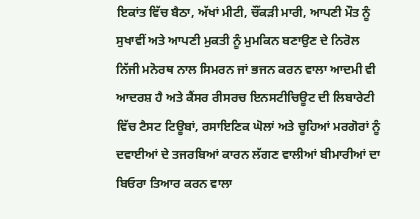ਇਕਾਂਤ ਵਿੱਚ ਬੈਠਾ, ਅੱਖਾਂ ਮੀਟੀ, ਚੌਂਕੜੀ ਮਾਰੀ, ਆਪਣੀ ਮੌਤ ਨੂੰ ਸੁਖਾਵੀਂ ਅਤੇ ਆਪਣੀ ਮੁਕਤੀ ਨੂੰ ਮੁਮਕਿਨ ਬਣਾਉਣ ਦੇ ਨਿਰੋਲ ਨਿੱਜੀ ਮਨੋਰਥ ਨਾਲ ਸਿਮਰਨ ਜਾਂ ਭਜਨ ਕਰਨ ਵਾਲਾ ਆਦਮੀ ਵੀ ਆਦਰਸ਼ ਹੈ ਅਤੇ ਕੈਂਸਰ ਰੀਸਰਚ ਇਨਸਟੀਚਿਊਟ ਦੀ ਲਿਬਾਰੇਟੀ ਵਿੱਚ ਟੈਸਟ ਟਿਊਬਾਂ, ਰਸਾਇਣਿਕ ਘੋਲਾਂ ਅਤੇ ਚੂਹਿਆਂ ਮਰਗੋਰਾਂ ਨੂੰ ਦਵਾਈਆਂ ਦੇ ਤਜਰਬਿਆਂ ਕਾਰਨ ਲੱਗਣ ਵਾਲੀਆਂ ਬੀਮਾਰੀਆਂ ਦਾ ਬਿਓਰਾ ਤਿਆਰ ਕਰਨ ਵਾਲਾ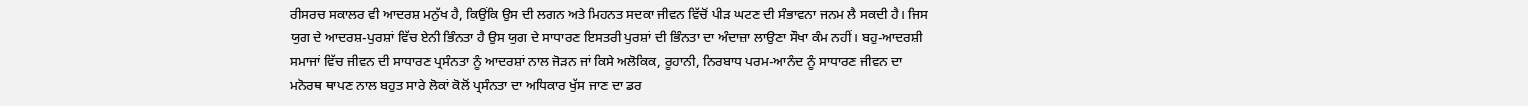ਰੀਸਰਚ ਸਕਾਲਰ ਵੀ ਆਦਰਸ਼ ਮਨੁੱਖ ਹੈ, ਕਿਉਂਕਿ ਉਸ ਦੀ ਲਗਨ ਅਤੇ ਮਿਹਨਤ ਸਦਕਾ ਜੀਵਨ ਵਿੱਚੋਂ ਪੀੜ ਘਟਣ ਦੀ ਸੰਭਾਵਨਾ ਜਨਮ ਲੈ ਸਕਦੀ ਹੈ। ਜਿਸ ਯੁਗ ਦੇ ਆਦਰਸ਼-ਪੁਰਸ਼ਾਂ ਵਿੱਚ ਏਨੀ ਭਿੰਨਤਾ ਹੈ ਉਸ ਯੁਗ ਦੇ ਸਾਧਾਰਣ ਇਸਤਰੀ ਪੁਰਸ਼ਾਂ ਦੀ ਭਿੰਨਤਾ ਦਾ ਅੰਦਾਜ਼ਾ ਲਾਉਣਾ ਸੌਖਾ ਕੰਮ ਨਹੀਂ। ਬਹੁ-ਆਦਰਸ਼ੀ ਸਮਾਜਾਂ ਵਿੱਚ ਜੀਵਨ ਦੀ ਸਾਧਾਰਣ ਪ੍ਰਸੰਨਤਾ ਨੂੰ ਆਦਰਸ਼ਾਂ ਨਾਲ ਜੋੜਨ ਜਾਂ ਕਿਸੇ ਅਲੋਕਿਕ, ਰੂਹਾਨੀ, ਨਿਰਬਾਧ ਪਰਮ-ਆਨੰਦ ਨੂੰ ਸਾਧਾਰਣ ਜੀਵਨ ਦਾ ਮਨੋਰਥ ਥਾਪਣ ਨਾਲ ਬਹੁਤ ਸਾਰੇ ਲੋਕਾਂ ਕੋਲੋਂ ਪ੍ਰਸੰਨਤਾ ਦਾ ਅਧਿਕਾਰ ਖੁੱਸ ਜਾਣ ਦਾ ਡਰ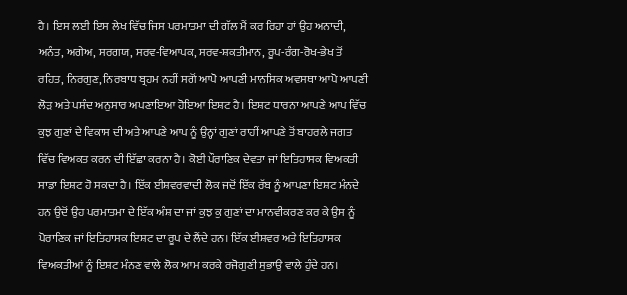ਹੈ। ਇਸ ਲਈ ਇਸ ਲੇਖ ਵਿੱਚ ਜਿਸ ਪਰਮਾਤਮਾ ਦੀ ਗੱਲ ਮੈਂ ਕਰ ਰਿਹਾ ਹਾਂ ਉਹ ਅਨਾਦੀ, ਅਨੰਤ, ਅਗੇਅ, ਸਰਗਯ, ਸਰਵ-ਵਿਆਪਕ, ਸਰਵ-ਸ਼ਕਤੀਮਾਨ, ਰੂਪ-ਰੰਗ-ਰੋਖ-ਭੇਖ ਤੋਂ ਰਹਿਤ, ਨਿਰਗੁਣ, ਨਿਰਬਾਧ ਬ੍ਰਹਮ ਨਹੀਂ ਸਗੋਂ ਆਪੋ ਆਪਣੀ ਮਾਨਸਿਕ ਅਵਸਥਾ ਆਪੋ ਆਪਣੀ ਲੋੜ ਅਤੇ ਪਸੰਦ ਅਨੁਸਾਰ ਅਪਣਾਇਆ ਹੋਇਆ ਇਸ਼ਟ ਹੈ। ਇਸ਼ਟ ਧਾਰਨਾ ਆਪਣੇ ਆਪ ਵਿੱਚ ਕੁਝ ਗੁਣਾਂ ਦੇ ਵਿਕਾਸ ਦੀ ਅਤੇ ਆਪਣੇ ਆਪ ਨੂੰ ਉਨ੍ਹਾਂ ਗੁਣਾਂ ਰਾਹੀਂ ਆਪਣੇ ਤੋਂ ਬਾਹਰਲੇ ਜਗਤ ਵਿੱਚ ਵਿਅਕਤ ਕਰਨ ਦੀ ਇੱਛਾ ਕਰਨਾ ਹੈ। ਕੋਈ ਪੌਰਾਣਿਕ ਦੇਵਤਾ ਜਾਂ ਇਤਿਹਾਸਕ ਵਿਅਕਤੀ ਸਾਡਾ ਇਸ਼ਟ ਹੋ ਸਕਦਾ ਹੈ। ਇੱਕ ਈਸ਼ਵਰਵਾਦੀ ਲੋਕ ਜਦੋਂ ਇੱਕ ਰੱਬ ਨੂੰ ਆਪਣਾ ਇਸ਼ਟ ਮੰਨਦੇ ਹਨ ਉਦੋਂ ਉਹ ਪਰਮਾਤਮਾ ਦੇ ਇੱਕ ਅੰਸ਼ ਦਾ ਜਾਂ ਕੁਝ ਕੁ ਗੁਣਾਂ ਦਾ ਮਾਨਵੀਕਰਣ ਕਰ ਕੇ ਉਸ ਨੂੰ ਪੋਰਾਣਿਕ ਜਾਂ ਇਤਿਹਾਸਕ ਇਸ਼ਟ ਦਾ ਰੂਪ ਦੇ ਲੈਂਦੇ ਹਨ। ਇੱਕ ਈਸ਼ਵਰ ਅਤੇ ਇਤਿਹਾਸਕ ਵਿਅਕਤੀਆਂ ਨੂੰ ਇਸ਼ਟ ਮੰਨਣ ਵਾਲੇ ਲੋਕ ਆਮ ਕਰਕੇ ਰਜੋਗੁਣੀ ਸੁਭਾਉ ਵਾਲੇ ਹੁੰਦੇ ਹਨ।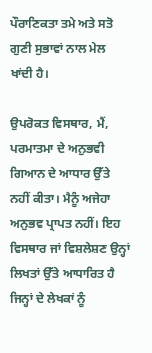ਪੌਰਾਣਿਕਤਾ ਤਮੇ ਅਤੇ ਸਤੋ ਗੁਣੀ ਸੁਭਾਵਾਂ ਨਾਲ ਮੇਲ ਖਾਂਦੀ ਹੈ।

ਉਪਰੋਕਤ ਵਿਸਥਾਰ, ਮੈਂ, ਪਰਮਾਤਮਾ ਦੇ ਅਨੁਭਵੀ ਗਿਆਨ ਦੇ ਆਧਾਰ ਉੱਤੇ ਨਹੀਂ ਕੀਤਾ। ਮੈਨੂੰ ਅਜੇਹਾ ਅਨੁਭਵ ਪ੍ਰਾਪਤ ਨਹੀਂ। ਇਹ ਵਿਸਥਾਰ ਜਾਂ ਵਿਸ਼ਲੇਸ਼ਣ ਉਨ੍ਹਾਂ ਲਿਖਤਾਂ ਉੱਤੇ ਆਧਾਰਿਤ ਹੈ ਜਿਨ੍ਹਾਂ ਦੇ ਲੇਖਕਾਂ ਨੂੰ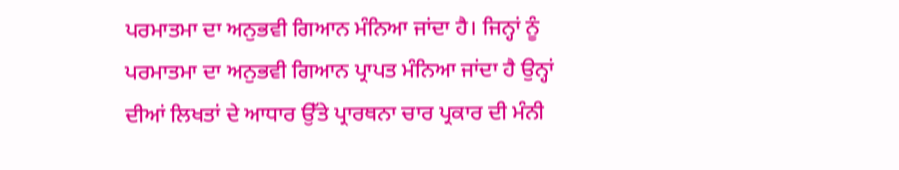ਪਰਮਾਤਮਾ ਦਾ ਅਨੁਭਵੀ ਗਿਆਨ ਮੰਨਿਆ ਜਾਂਦਾ ਹੈ। ਜਿਨ੍ਹਾਂ ਨੂੰ ਪਰਮਾਤਮਾ ਦਾ ਅਨੁਭਵੀ ਗਿਆਨ ਪ੍ਰਾਪਤ ਮੰਨਿਆ ਜਾਂਦਾ ਹੈ ਉਨ੍ਹਾਂ ਦੀਆਂ ਲਿਖਤਾਂ ਦੇ ਆਧਾਰ ਉੱਤੇ ਪ੍ਰਾਰਥਨਾ ਚਾਰ ਪ੍ਰਕਾਰ ਦੀ ਮੰਨੀ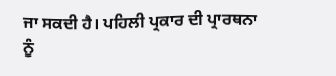ਜਾ ਸਕਦੀ ਹੈ। ਪਹਿਲੀ ਪ੍ਰਕਾਰ ਦੀ ਪ੍ਰਾਰਥਨਾ ਨੂੰ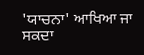'ਯਾਚਨਾ' ਆਖਿਆ ਜਾ ਸਕਦਾ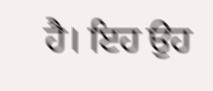ਹੈ। ਇਹ ਉਹ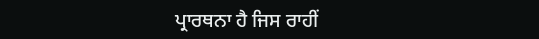ਪ੍ਰਾਰਥਨਾ ਹੈ ਜਿਸ ਰਾਹੀਂ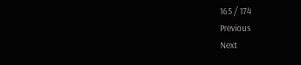165 / 174
Previous
Next